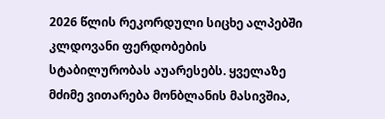2026 წლის რეკორდული სიცხე ალპებში კლდოვანი ფერდობების სტაბილურობას აუარესებს. ყველაზე მძიმე ვითარება მონბლანის მასივშია,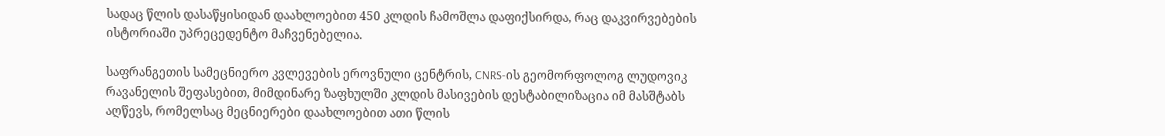სადაც წლის დასაწყისიდან დაახლოებით 450 კლდის ჩამოშლა დაფიქსირდა, რაც დაკვირვებების ისტორიაში უპრეცედენტო მაჩვენებელია.

საფრანგეთის სამეცნიერო კვლევების ეროვნული ცენტრის, CNRS-ის გეომორფოლოგ ლუდოვიკ რავანელის შეფასებით, მიმდინარე ზაფხულში კლდის მასივების დესტაბილიზაცია იმ მასშტაბს აღწევს, რომელსაც მეცნიერები დაახლოებით ათი წლის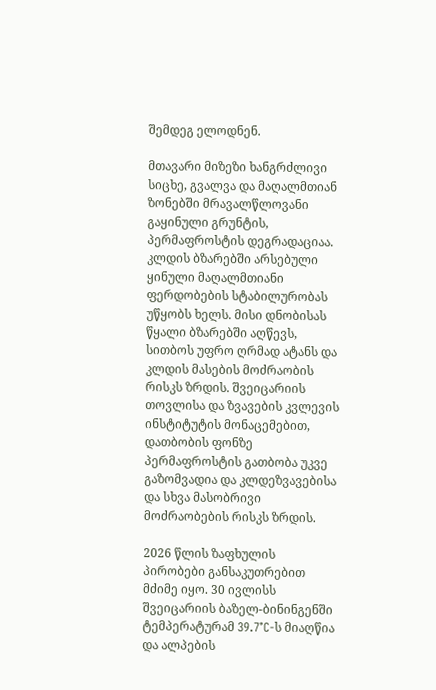შემდეგ ელოდნენ.

მთავარი მიზეზი ხანგრძლივი სიცხე, გვალვა და მაღალმთიან ზონებში მრავალწლოვანი გაყინული გრუნტის, პერმაფროსტის დეგრადაციაა. კლდის ბზარებში არსებული ყინული მაღალმთიანი ფერდობების სტაბილურობას უწყობს ხელს. მისი დნობისას წყალი ბზარებში აღწევს, სითბოს უფრო ღრმად ატანს და კლდის მასების მოძრაობის რისკს ზრდის. შვეიცარიის თოვლისა და ზვავების კვლევის ინსტიტუტის მონაცემებით, დათბობის ფონზე პერმაფროსტის გათბობა უკვე გაზომვადია და კლდეზვავებისა და სხვა მასობრივი მოძრაობების რისკს ზრდის.

2026 წლის ზაფხულის პირობები განსაკუთრებით მძიმე იყო. 30 ივლისს შვეიცარიის ბაზელ-ბინინგენში ტემპერატურამ 39.7°C-ს მიაღწია და ალპების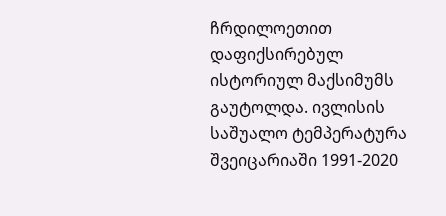ჩრდილოეთით დაფიქსირებულ ისტორიულ მაქსიმუმს გაუტოლდა. ივლისის საშუალო ტემპერატურა შვეიცარიაში 1991-2020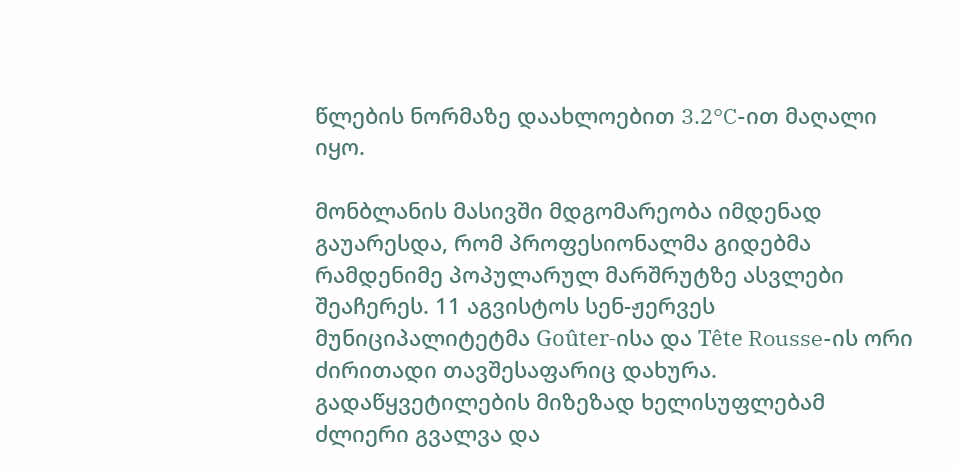წლების ნორმაზე დაახლოებით 3.2°C-ით მაღალი იყო.

მონბლანის მასივში მდგომარეობა იმდენად გაუარესდა, რომ პროფესიონალმა გიდებმა რამდენიმე პოპულარულ მარშრუტზე ასვლები შეაჩერეს. 11 აგვისტოს სენ-ჟერვეს მუნიციპალიტეტმა Goûter-ისა და Tête Rousse-ის ორი ძირითადი თავშესაფარიც დახურა. გადაწყვეტილების მიზეზად ხელისუფლებამ ძლიერი გვალვა და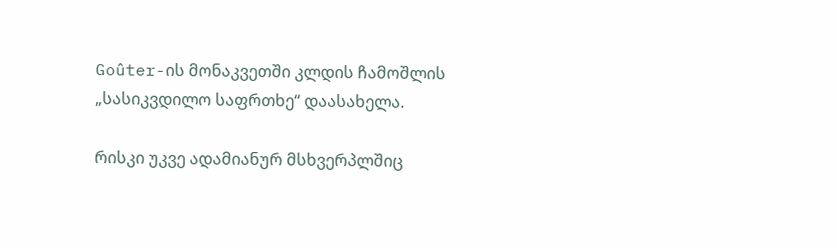Goûter-ის მონაკვეთში კლდის ჩამოშლის „სასიკვდილო საფრთხე“ დაასახელა.

რისკი უკვე ადამიანურ მსხვერპლშიც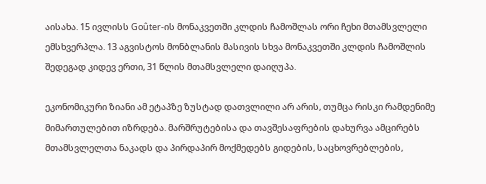აისახა. 15 ივლისს Goûter-ის მონაკვეთში კლდის ჩამოშლას ორი ჩეხი მთამსვლელი ემსხვერპლა. 13 აგვისტოს მონბლანის მასივის სხვა მონაკვეთში კლდის ჩამოშლის შედეგად კიდევ ერთი, 31 წლის მთამსვლელი დაიღუპა.

ეკონომიკური ზიანი ამ ეტაპზე ზუსტად დათვლილი არ არის, თუმცა რისკი რამდენიმე მიმართულებით იზრდება. მარშრუტებისა და თავშესაფრების დახურვა ამცირებს მთამსვლელთა ნაკადს და პირდაპირ მოქმედებს გიდების, საცხოვრებლების,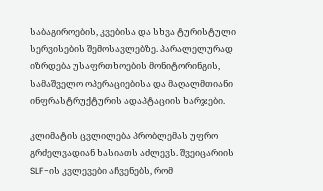საბაგიროების, კვებისა და სხვა ტურისტული სერვისების შემოსავლებზე. პარალელურად იზრდება უსაფრთხოების მონიტორინგის, სამაშველო ოპერაციებისა და მაღალმთიანი ინფრასტრუქტურის ადაპტაციის ხარჯები.

კლიმატის ცვლილება პრობლემას უფრო გრძელვადიან ხასიათს აძლევს. შვეიცარიის SLF-ის კვლევები აჩვენებს, რომ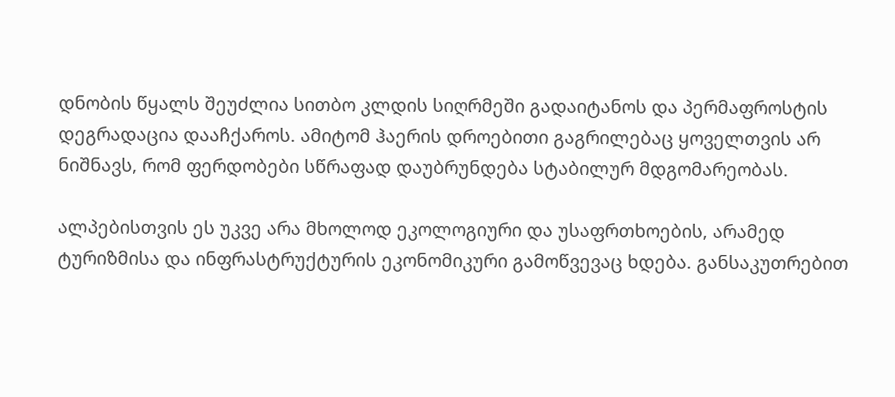დნობის წყალს შეუძლია სითბო კლდის სიღრმეში გადაიტანოს და პერმაფროსტის დეგრადაცია დააჩქაროს. ამიტომ ჰაერის დროებითი გაგრილებაც ყოველთვის არ ნიშნავს, რომ ფერდობები სწრაფად დაუბრუნდება სტაბილურ მდგომარეობას.

ალპებისთვის ეს უკვე არა მხოლოდ ეკოლოგიური და უსაფრთხოების, არამედ ტურიზმისა და ინფრასტრუქტურის ეკონომიკური გამოწვევაც ხდება. განსაკუთრებით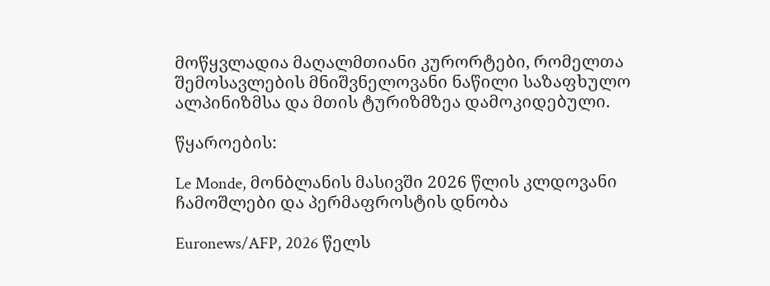მოწყვლადია მაღალმთიანი კურორტები, რომელთა შემოსავლების მნიშვნელოვანი ნაწილი საზაფხულო ალპინიზმსა და მთის ტურიზმზეა დამოკიდებული.

წყაროების:

Le Monde, მონბლანის მასივში 2026 წლის კლდოვანი ჩამოშლები და პერმაფროსტის დნობა

Euronews/AFP, 2026 წელს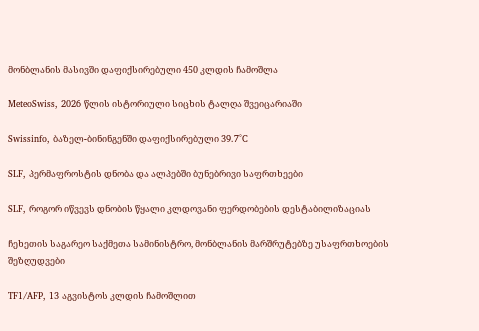მონბლანის მასივში დაფიქსირებული 450 კლდის ჩამოშლა

MeteoSwiss, 2026 წლის ისტორიული სიცხის ტალღა შვეიცარიაში

Swissinfo, ბაზელ-ბინინგენში დაფიქსირებული 39.7°C

SLF, პერმაფროსტის დნობა და ალპებში ბუნებრივი საფრთხეები

SLF, როგორ იწვევს დნობის წყალი კლდოვანი ფერდობების დესტაბილიზაციას

ჩეხეთის საგარეო საქმეთა სამინისტრო, მონბლანის მარშრუტებზე უსაფრთხოების შეზღუდვები

TF1/AFP, 13 აგვისტოს კლდის ჩამოშლით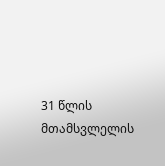31 წლის მთამსვლელის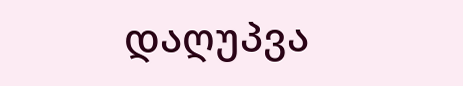დაღუპვა